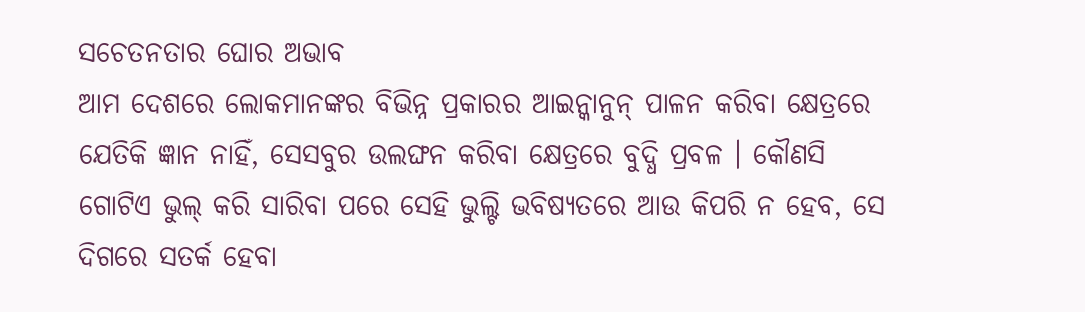ସଚେତନତାର ଘୋର ଅଭାବ
ଆମ ଦେଶରେ ଲୋକମାନଙ୍କର ବିଭିନ୍ନ ପ୍ରକାରର ଆଇନ୍କାନୁନ୍ ପାଳନ କରିବା କ୍ଷେତ୍ରରେ ଯେତିକି ଜ୍ଞାନ ନାହିଁ, ସେସବୁର ଉଲଙ୍ଘନ କରିବା କ୍ଷେତ୍ରରେ ବୁଦ୍ଧି ପ୍ରବଳ । କୌଣସି ଗୋଟିଏ ଭୁଲ୍ କରି ସାରିବା ପରେ ସେହି ଭୁଲ୍ଟି ଭବିଷ୍ୟତରେ ଆଉ କିପରି ନ ହେବ, ସେ ଦିଗରେ ସତର୍କ ହେବା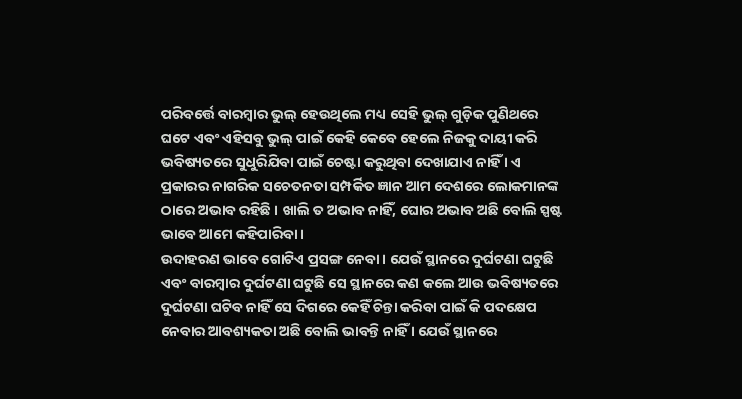ପରିବର୍ତ୍ତେ ବାରମ୍ବାର ଭୁଲ୍ ହେଉଥିଲେ ମଧ୍ୟ ସେହି ଭୁଲ୍ ଗୁଡ଼ିକ ପୁଣିଥରେ ଘଟେ ଏବଂ ଏହିସବୁ ଭୁଲ୍ ପାଇଁ କେହି କେବେ ହେଲେ ନିଜକୁ ଦାୟୀ କରି ଭବିଷ୍ୟତରେ ସୁଧୁରିଯିବା ପାଇଁ ଚେଷ୍ଟା କରୁଥିବା ଦେଖାଯାଏ ନାହିଁ । ଏ ପ୍ରକାରର ନାଗରିକ ସଚେତନତା ସମ୍ପର୍କିତ ଜ୍ଞାନ ଆମ ଦେଶରେ ଲୋକମାନଙ୍କ ଠାରେ ଅଭାବ ରହିଛି । ଖାଲି ତ ଅଭାବ ନାହିଁ, ଘୋର ଅଭାବ ଅଛି ବୋଲି ସ୍ପଷ୍ଟ ଭାବେ ଆମେ କହିପାରିବା ।
ଉଦାହରଣ ଭାବେ ଗୋଟିଏ ପ୍ରସଙ୍ଗ ନେବା । ଯେଉଁ ସ୍ଥାନରେ ଦୁର୍ଘଟଣା ଘଟୁଛି ଏବଂ ବାରମ୍ବାର ଦୁର୍ଘଟଣା ଘଟୁଛି ସେ ସ୍ଥାନରେ କଣ କଲେ ଆଉ ଭବିଷ୍ୟତରେ ଦୁର୍ଘଟଣା ଘଟିବ ନାହିଁ ସେ ଦିଗରେ କେହିଁ ଚିନ୍ତା କରିବା ପାଇଁ କି ପଦକ୍ଷେପ ନେବାର ଆବଶ୍ୟକତା ଅଛି ବୋଲି ଭାବନ୍ତି ନାହିଁ । ଯେଉଁ ସ୍ଥାନରେ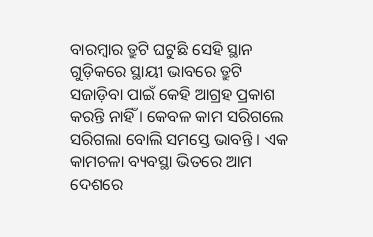ବାରମ୍ବାର ତ୍ରୁଟି ଘଟୁଛି ସେହି ସ୍ଥାନ ଗୁଡ଼ିକରେ ସ୍ଥାୟୀ ଭାବରେ ତ୍ରୁଟି ସଜାଡ଼ିବା ପାଇଁ କେହି ଆଗ୍ରହ ପ୍ରକାଶ କରନ୍ତି ନାହିଁ । କେବଳ କାମ ସରିଗଲେ ସରିଗଲା ବୋଲି ସମସ୍ତେ ଭାବନ୍ତି । ଏକ କାମଚଳା ବ୍ୟବସ୍ଥା ଭିତରେ ଆମ ଦେଶରେ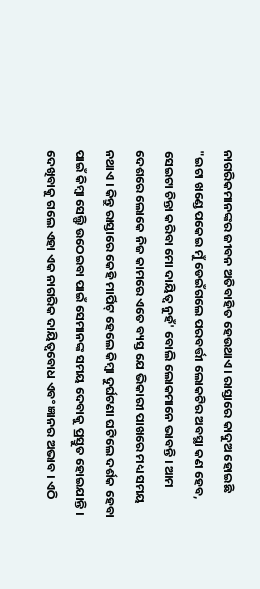ନାଗରିକମାନଙ୍କର ଜୀବନ ଅତିବାହିତ ହେଉଥାଏ । ରାସ୍ତାରେ କାଦୁଅ ହୋଇଛି "ଇଟା ଖଣ୍ଡେ ପକେଇ ମୁଁ ଡେଇଁଗଲେ ପରବର୍ତ୍ତୀ ଲୋକଟିର ଅବସ୍ଥା କଣ ହେବ, ସେଇଟା ଚିନ୍ତା କରିବା ମୋ ଦାୟିତ୍ୱ ନୁହଁ' ବୋଲି ଲୋକମାନେ ଭାବନ୍ତି । ଆମ ଦେଶରେ ଲୋକେ ନିଜ କାମରେ ଏତେ ବ୍ୟସ୍ତ ଯେ ଭିକାରୀ ପାଖରେ ମଧ୍ୟ ସମୟ ନଥାଏ । କିନ୍ତୁ ରାସ୍ତାରେ କେହି ମାର୍ପିଟ୍ ହେଲେ କିମ୍ବା ଦୁର୍ଘଟଣା ଘଟିଲେ ଦର୍ଶକ ହେବା ପାଇଁ କିମ୍ବା ସେଲ୍ଫି ଉଠେଇବା ପାଇଁ ସେମାନଙ୍କ ସମୟ ଦେବାକୁ ପ୍ରସ୍ତୁତ ହୋଇଯାନ୍ତି । ଦେଖିବାକୁ ଗଲେ ଏହା ଏକ ନାଗରିକ ଦାୟିତ୍ୱବୋଧ ଏବଂ ଜ୍ଞାନର ଅଭାବ । ଏଠି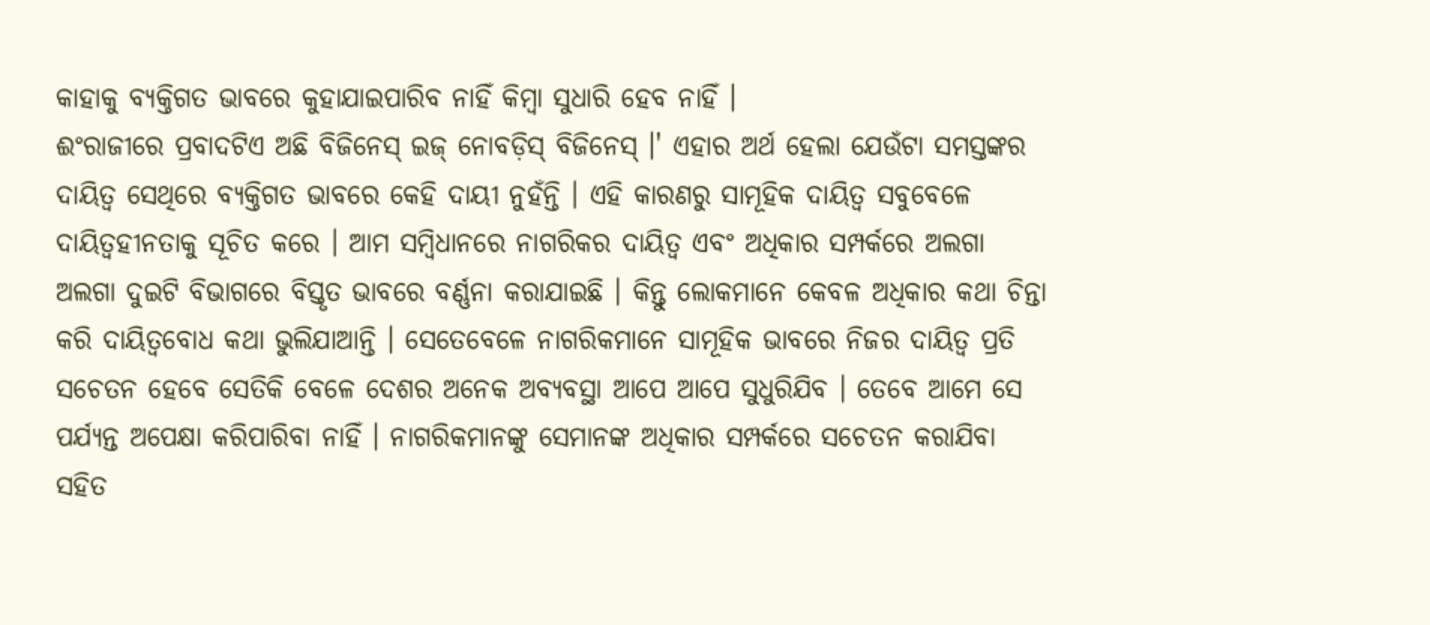କାହାକୁ ବ୍ୟକ୍ତିଗତ ଭାବରେ କୁହାଯାଇପାରିବ ନାହିଁ କିମ୍ବା ସୁଧାରି ହେବ ନାହିଁ ।
ଈଂରାଜୀରେ ପ୍ରବାଦଟିଏ ଅଛି ବିଜିନେସ୍ ଇଜ୍ ନୋବଡ଼ିସ୍ ବିଜିନେସ୍ ।' ଏହାର ଅର୍ଥ ହେଲା ଯେଉଁଟା ସମସ୍ତଙ୍କର ଦାୟିତ୍ୱ ସେଥିରେ ବ୍ୟକ୍ତିଗତ ଭାବରେ କେହି ଦାୟୀ ନୁହଁନ୍ତି । ଏହି କାରଣରୁ ସାମୂହିକ ଦାୟିତ୍ୱ ସବୁବେଳେ ଦାୟିତ୍ୱହୀନତାକୁ ସୂଚିତ କରେ । ଆମ ସମ୍ବିଧାନରେ ନାଗରିକର ଦାୟିତ୍ୱ ଏବଂ ଅଧିକାର ସମ୍ପର୍କରେ ଅଲଗା ଅଲଗା ଦୁଇଟି ବିଭାଗରେ ବିସ୍ତୃତ ଭାବରେ ବର୍ଣ୍ଣନା କରାଯାଇଛି । କିନ୍ତୁ ଲୋକମାନେ କେବଳ ଅଧିକାର କଥା ଚିନ୍ତା କରି ଦାୟିତ୍ୱବୋଧ କଥା ଭୁଲିଯାଆନ୍ତି । ସେତେବେଳେ ନାଗରିକମାନେ ସାମୂହିକ ଭାବରେ ନିଜର ଦାୟିତ୍ୱ ପ୍ରତି ସଚେତନ ହେବେ ସେତିକି ବେଳେ ଦେଶର ଅନେକ ଅବ୍ୟବସ୍ଥା ଆପେ ଆପେ ସୁଧୁରିଯିବ । ତେବେ ଆମେ ସେ ପର୍ଯ୍ୟନ୍ତ ଅପେକ୍ଷା କରିପାରିବା ନାହିଁ । ନାଗରିକମାନଙ୍କୁ ସେମାନଙ୍କ ଅଧିକାର ସମ୍ପର୍କରେ ସଚେତନ କରାଯିବା ସହିତ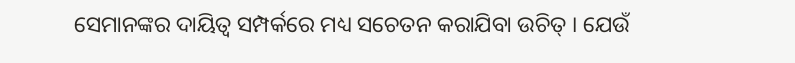ସେମାନଙ୍କର ଦାୟିତ୍ୱ ସମ୍ପର୍କରେ ମଧ୍ୟ ସଚେତନ କରାଯିବା ଉଚିତ୍ । ଯେଉଁ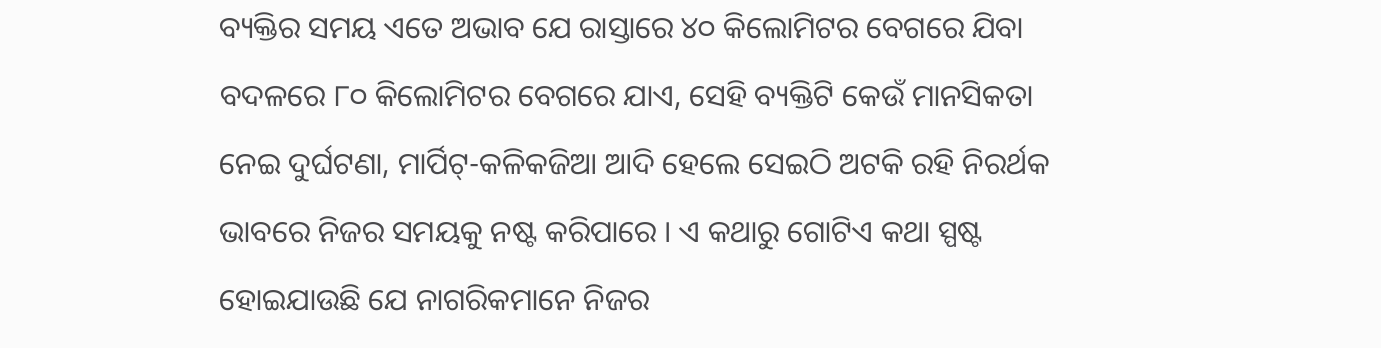ବ୍ୟକ୍ତିର ସମୟ ଏତେ ଅଭାବ ଯେ ରାସ୍ତାରେ ୪୦ କିଲୋମିଟର ବେଗରେ ଯିବା ବଦଳରେ ୮୦ କିଲୋମିଟର ବେଗରେ ଯାଏ, ସେହି ବ୍ୟକ୍ତିଟି କେଉଁ ମାନସିକତା ନେଇ ଦୁର୍ଘଟଣା, ମାର୍ପିଟ୍-କଳିକଜିଆ ଆଦି ହେଲେ ସେଇଠି ଅଟକି ରହି ନିରର୍ଥକ ଭାବରେ ନିଜର ସମୟକୁ ନଷ୍ଟ କରିପାରେ । ଏ କଥାରୁ ଗୋଟିଏ କଥା ସ୍ପଷ୍ଟ ହୋଇଯାଉଛି ଯେ ନାଗରିକମାନେ ନିଜର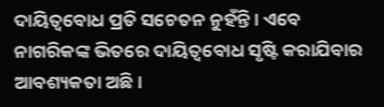ଦାୟିତ୍ୱବୋଧ ପ୍ରତି ସଚେତନ ନୁହଁନ୍ତି । ଏବେ ନାଗରିକଙ୍କ ଭିତରେ ଦାୟିତ୍ୱବୋଧ ସୃଷ୍ଟି କରାଯିବାର ଆବଶ୍ୟକତା ଅଛି ।